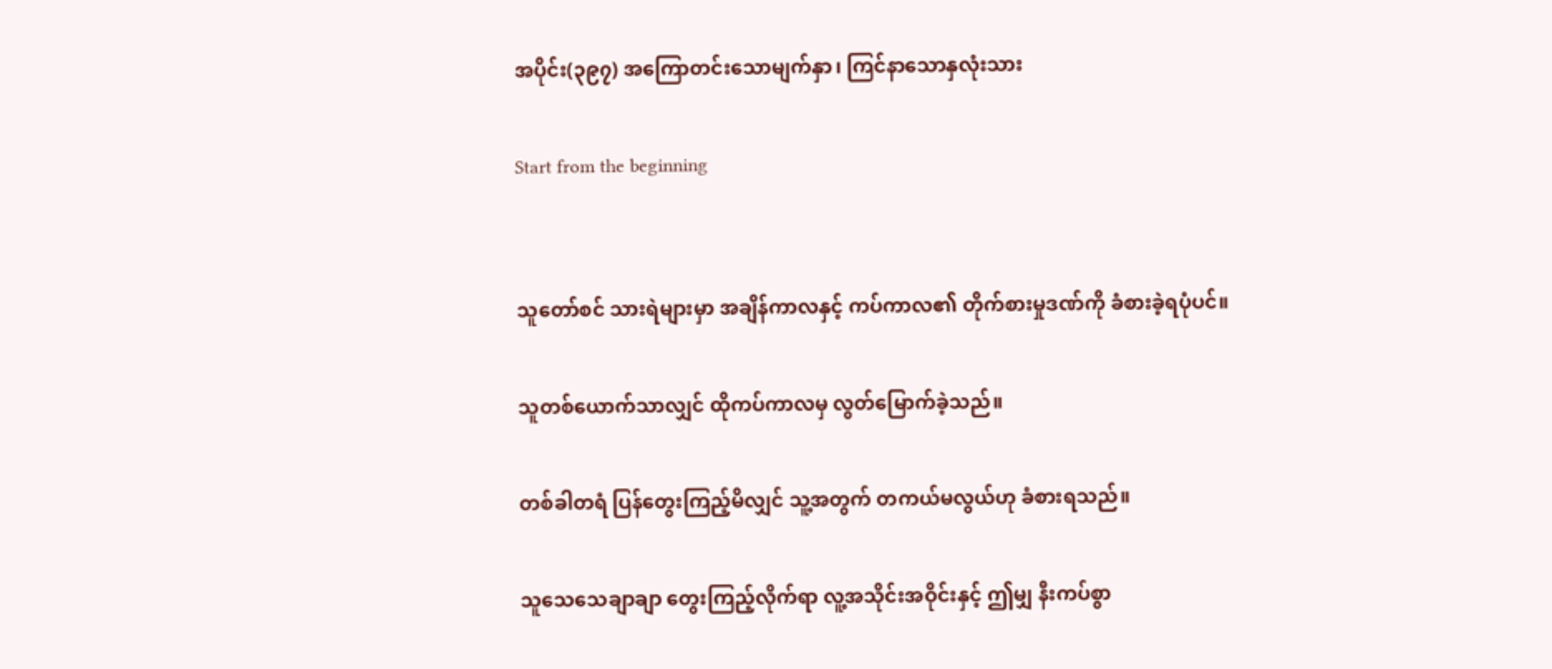အပိုင်း(၃၉၇) အကြောတင်းသောမျက်နှာ၊ ကြင်နာသောနှလုံးသား

Start from the beginning


သူတော်စင် သားရဲများမှာ အချိန်ကာလနှင့် ကပ်ကာလ၏ တိုက်စားမှုဒဏ်ကို ခံစားခဲ့ရပုံပင်။

သူတစ်ယောက်သာလျှင် ထိုကပ်ကာလမှ လွတ်မြောက်ခဲ့သည်။

တစ်ခါတရံ ပြန်တွေးကြည့်မိလျှင် သူ့အတွက် တကယ်မလွယ်ဟု ခံစားရသည်။

သူသေသေချာချာ တွေးကြည့်လိုက်ရာ လူ့အသိုင်းအဝိုင်းနှင့် ဤမျှ နီးကပ်စွာ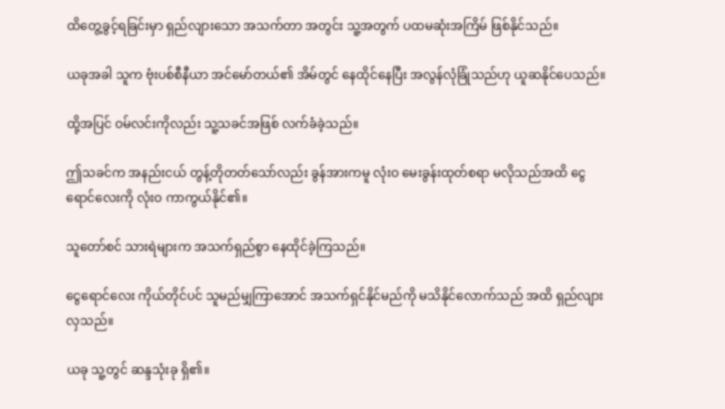ထိတွေ့ခွင့်ရခြင်းမှာ ရှည်လျားသော အသက်တာ အတွင်း သူ့အတွက် ပထမဆုံးအကြိမ် ဖြစ်နိုင်သည်။

ယခုအခါ သူက ဗုံးပစ်စီနီယာ အင်မော်တယ်၏ အိမ်တွင် နေထိုင်နေပြီး အလွန်လုံခြုံသည်ဟု ယူဆနိုင်ပေသည်။

ထို့အပြင် ဝမ်လင်းကိုလည်း သူ့သခင်အဖြစ် လက်ခံခဲ့သည်။

ဤသခင်က အနည်းငယ် တွန့်တိုတတ်သော်လည်း ခွန်အားကမူ လုံးဝ မေးခွန်းထုတ်စရာ မလိုသည်အထိ ငွေရောင်လေးကို လုံးဝ ကာကွယ်နိုင်၏။

သူတော်စင် သားရဲများက အသက်ရှည်စွာ နေထိုင်ခဲ့ကြသည်။

ငွေရောင်လေး ကိုယ်တိုင်ပင် သူမည်မျှကြာအောင် အသက်ရှင်နိုင်မည်ကို မသိနိုင်လောက်သည် အထိ ရှည်လျားလှသည်။

ယခု သူ့တွင် ဆန္ဒသုံးခု ရှိ၏။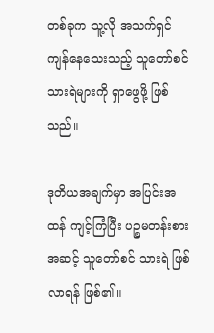တစ်ခုက သူ့လို အသက်ရှင် ကျန်နေသေးသည့် သူတော်စင် သားရဲများကို ရှာဖွေဖို့ ဖြစ်သည်။

ဒုတိယအချက်မှာ အပြင်းအထန် ကျင့်ကြံပြီး ပဉ္စမတန်းစား အဆင့် သူတော်စင် သားရဲ ဖြစ်လာရန် ဖြစ်၏။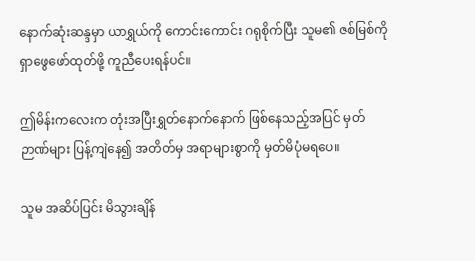နောက်ဆုံးဆန္ဒမှာ ယာရွှယ်ကို ကောင်းကောင်း ဂရုစိုက်ပြီး သူမ၏ ဇစ်မြစ်ကို ရှာဖွေဖော်ထုတ်ဖို့ ကူညီပေးရန်ပင်။

ဤမိန်းကလေးက တုံးအပြီးရွှတ်နောက်နောက် ဖြစ်နေသည့်အပြင် မှတ်ဉာဏ်များ ပြန့်ကျဲနေ၍ အတိတ်မှ အရာများစွာကို မှတ်မိပုံမရပေ။

သူမ အဆိပ်ပြင်း မိသွားချိန်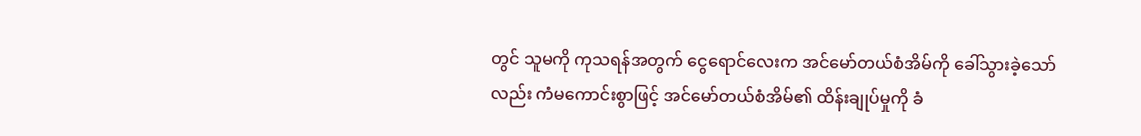တွင် သူမကို ကုသရန်အတွက် ငွေရောင်လေးက အင်မော်တယ်စံအိမ်ကို ခေါ်သွားခဲ့သော်လည်း ကံမကောင်းစွာဖြင့် အင်မော်တယ်စံအိမ်၏ ထိန်းချုပ်မှုကို ခံ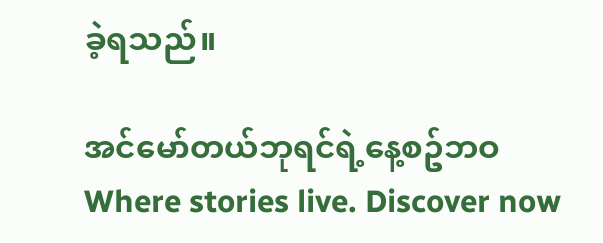ခဲ့ရသည်။

အင်မော်တယ်ဘုရင်ရဲ့နေ့စဥ်ဘဝWhere stories live. Discover now